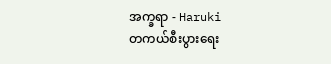အက္ခရာ - Haruki
တကယ်စီးပွားရေး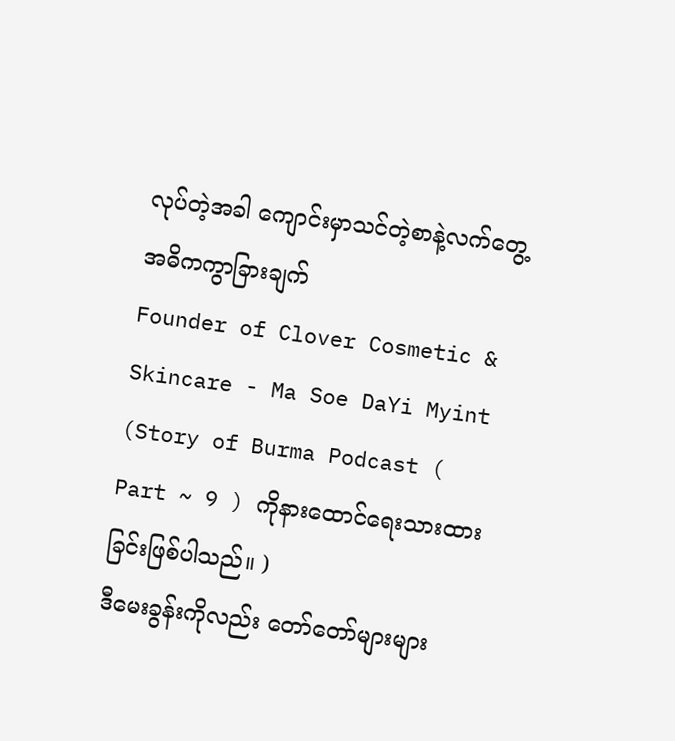လုပ်တဲ့အခါ ကျောင်းမှာသင်တဲ့စာနဲ့လက်တွေ့ အဓိကကွာခြားချက်
Founder of Clover Cosmetic & Skincare - Ma Soe DaYi Myint
(Story of Burma Podcast ( Part ~ 9 ) ကိုနားထောင်ရေးသားထားခြင်းဖြစ်ပါသည်။ )
ဒီမေးခွန်းကိုလည်း တော်တော်များများ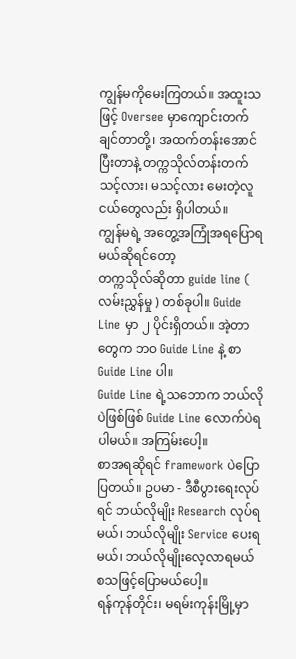ကျွန်မကိုမေးကြတယ်။ အထူးသဖြင့် Oversee မှာကျောင်းတက်ချင်တာတို့၊ အထက်တန်းအောင်ပြီးတာနဲ့ တက္ကသိုလ်တန်းတက်သင့်လား၊ မသင့်လား မေးတဲ့လူငယ်တွေလည်း ရှိပါတယ်။
ကျွန်မရဲ့ အတွေ့အကြုံအရပြောရမယ်ဆိုရင်တော့
တက္ကသိုလ်ဆိုတာ guide line ( လမ်းညွှန်မှု ) တစ်ခုပါ။ Guide Line မှာ ၂ ပိုင်းရှိတယ်။ အဲ့တာတွေက ဘဝ Guide Line နဲ့ စာ Guide Line ပါ။
Guide Line ရဲ့သဘောက ဘယ်လိုပဲဖြစ်ဖြစ် Guide Line လောက်ပဲရပါမယ်။ အကြမ်းပေါ့။
စာအရဆိုရင် framework ပဲပြောပြတယ်။ ဥပမာ - ဒီစီပွားရေးလုပ်ရင် ဘယ်လိုမျိုး Research လုပ်ရမယ်၊ ဘယ်လိုမျိုး Service ပေးရမယ်၊ ဘယ်လိုမျိုးလေ့လာရမယ် စသဖြင့်ပြောမယ်ပေါ့။
ရန်ကုန်တိုင်း၊ မရမ်းကုန်းမြို့မှာ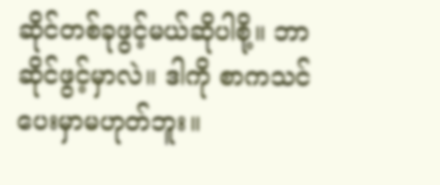ဆိုင်တစ်ခုဖွင့်မယ်ဆိုပါစို့။ ဘာဆိုင်ဖွင့်မှာလဲ။ ဒါကို စာကသင်ပေးမှာမဟုတ်ဘူး။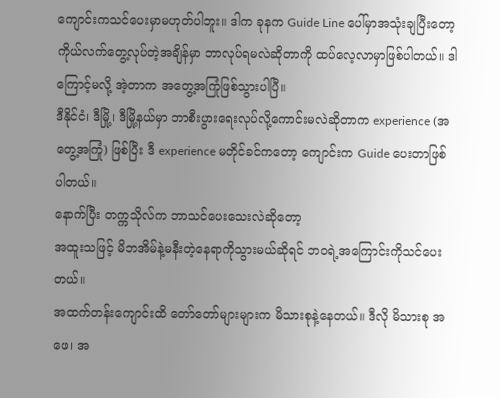ကျောင်းကသင်ပေးမှာမဟုတ်ပါဘူး။ ဒါက ခုနက Guide Line ပေါ်မှာအသုံးချပြီးတော့ ကိုယ်လက်တွေ့လုပ်တဲ့အချိန်မှာ ဘာလုပ်ရမလဲဆိုတာကို ထပ်လေ့လာမှာဖြစ်ပါတယ်။ ဒါကြောင့်မလို့ အဲ့တာက အတွေ့အကြုံဖြစ်သွားပါပြီ။
ဒီနိုင်ငံ၊ ဒီမြို့၊ ဒီမြို့နယ်မှာ ဘာစီးပွားရေးလုပ်လို့ကောင်းမလဲဆိုတာက experience (အတွေ့အကြုံ) ဖြစ်ပြီး ဒီ experience မတိုင်ခင်ကတော့ ကျောင်းက Guide ပေးတာဖြစ်ပါတယ်။
နောက်ပြီး တက္ကသိုလ်က ဘာသင်ပေးသေးလဲဆိုတော့
အထူးသဖြင့် မိဘအိမ်နဲ့မနီးတဲ့နေရာကိုသွားမယ်ဆိုရင် ဘဝရဲ့အကြောင်းကိုသင်ပေးတယ်။
အထက်တန်းကျောင်းထိ တော်တော်များများက မိသားစုနဲ့နေတယ်။ ဒီလို မိသားစု အဖေ၊ အ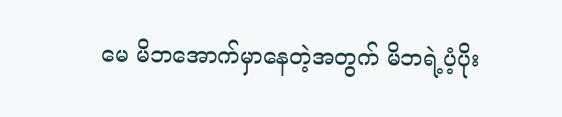မေ မိဘအောက်မှာနေတဲ့အတွက် မိဘရဲ့ပံ့ပိုး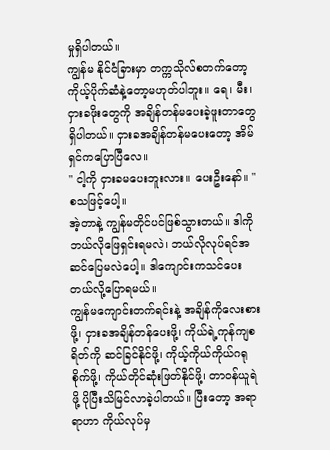မှုရှိပါတယ်။
ကျွန်မ နိုင်ငံခြားမှာ တက္ကသိုလ်စတက်တော့ ကိုယ့်ပိုက်ဆံနဲ့တော့မဟုတ်ပါဘူး။ ရေ၊ မီး၊ ငှားခဖိုးတွေကို အချိန်တန်မပေးခဲ့ဖူးတာတွေ ရှိပါတယ်။ ငှားခအချိန်တန်မပေးတော့ အိမ်ရှင်ကပြောပြီလေ။
" ငါ့ကို ငှားခမပေးဘူးလား။ ပေးဦးနော်။ " စသဖြင့်ပေါ့။
အဲ့တာနဲ့ ကျွန်မတိုင်ပင်ဖြစ်သွားတယ်။ ဒါကို ဘယ်လိုဖြေရှင်းရမလဲ၊ ဘယ်လိုလုပ်ရင်အဆင်ပြေမလဲပေါ့။ ဒါကျောင်းကသင်ပေးတယ်လို့ပြောရမယ်။
ကျွန်မကျောင်းတက်ရင်းနဲ့ အချိန်ကိုလေးစားဖို့၊ ငှားခအချိန်တန်ပေးဖို့၊ ကိုယ်ရဲ့ကုန်ကျစရိတ်ကို ဆင်ခြင်နိုင်ဖို့၊ ကိုယ့်ကိုယ်ကိုယ်ဂရုစိုက်ဖို့၊ ကိုယ်တိုင်ဆုံးဖြတ်နိုင်ဖို့၊ တာဝန်ယူရဲဖို့ ပိုပြီးသိမြင်လာခဲ့ပါတယ်။ ပြီးတော့ အရာရာဟာ ကိုယ်လုပ်မှ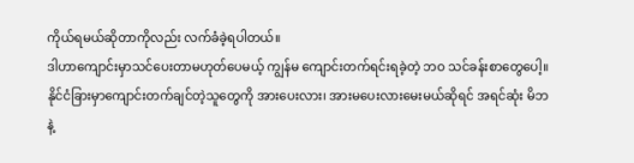ကိုယ်ရမယ်ဆိုတာကိုလည်း လက်ခံခဲ့ရပါတယ်။
ဒါဟာကျောင်းမှာသင်ပေးတာမဟုတ်ပေမယ့် ကျွန်မ ကျောင်းတက်ရင်းရခဲ့တဲ့ ဘဝ သင်ခန်းစာတွေပေါ့။
နိုင်ငံခြားမှာကျောင်းတက်ချင်တဲ့သူတွေကို အားပေးလား၊ အားမပေးလားမေးမယ်ဆိုရင် အရင်ဆုံး မိဘနဲ့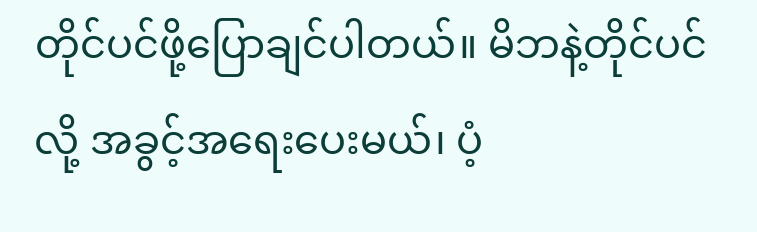တိုင်ပင်ဖို့ပြောချင်ပါတယ်။ မိဘနဲ့တိုင်ပင်လို့ အခွင့်အရေးပေးမယ်၊ ပံ့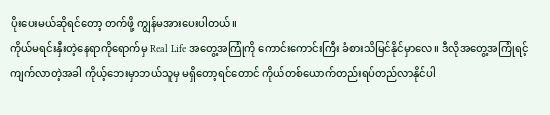ပိုးပေးမယ်ဆိုရင်တော့ တက်ဖို့ ကျွန်မအားပေးပါတယ်။
ကိုယ်မရင်းနှီးတဲ့နေရာကိုရောက်မှ Real Life အတွေ့အကြုံကို ကောင်းကောင်းကြီး ခံစားသိမြင်နိုင်မှာလေ။ ဒီလိုအတွေ့အကြုံရင့်ကျက်လာတဲ့အခါ ကိုယ့်ဘေးမှာဘယ်သူမှ မရှိတော့ရင်တောင် ကိုယ်တစ်ယောက်တည်းရပ်တည်လာနိုင်ပါ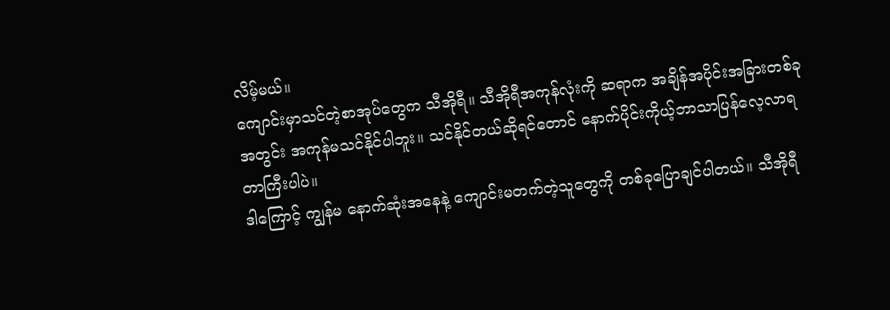လိမ့်မယ်။
ကျောင်းမှာသင်တဲ့စာအုပ်တွေက သီအိုရီ။ သီအိုရီအကုန်လုံးကို ဆရာက အချိန်အပိုင်းအခြားတစ်ခုအတွင်း အကုန်မသင်နိုင်ပါဘူး။ သင်နိုင်တယ်ဆိုရင်တောင် နောက်ပိုင်းကိုယ့်ဘာသာပြန်လေ့လာရတာကြီးပါပဲ။
ဒါကြောင့် ကျွန်မ နောက်ဆုံးအနေနဲ့ ကျောင်းမတက်တဲ့သူတွေကို တစ်ခုပြောချင်ပါတယ်။ သီအိုရီ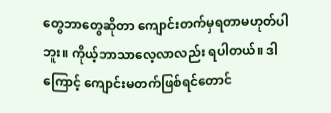တွေဘာတွေဆိုတာ ကျောင်းတက်မှရတာမဟုတ်ပါဘူး။ ကိုယ့်ဘာသာလေ့လာလည်း ရပါတယ်။ ဒါကြောင့် ကျောင်းမတက်ဖြစ်ရင်တောင်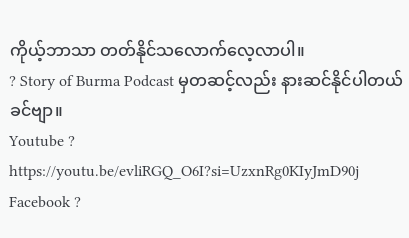ကိုယ့်ဘာသာ တတ်နိုင်သလောက်လေ့လာပါ။
? Story of Burma Podcast မှတဆင့်လည်း နားဆင်နိုင်ပါတယ်ခင်ဗျာ။
Youtube ?
https://youtu.be/evliRGQ_O6I?si=UzxnRg0KIyJmD90j
Facebook ?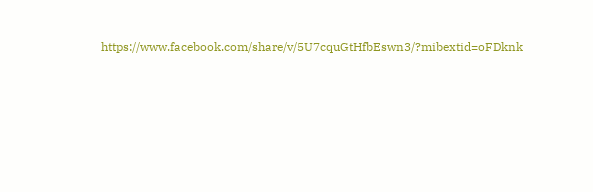https://www.facebook.com/share/v/5U7cquGtHfbEswn3/?mibextid=oFDknk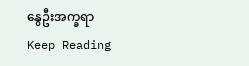နွေဦးအက္ခရာ
Keep Reading